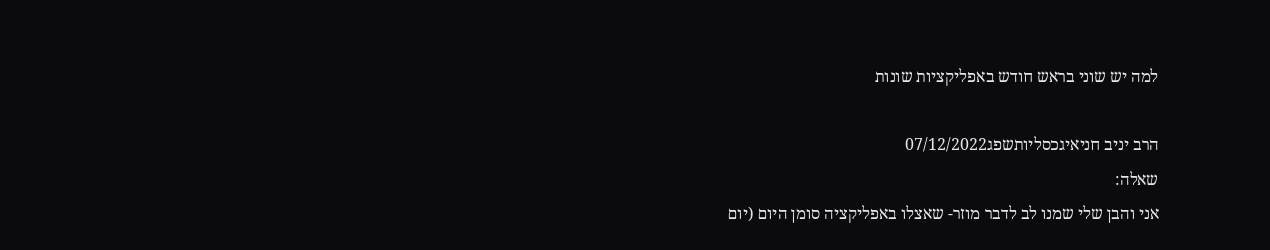למה יש שוני בראש חודש באפליקציות שונות

הרב יניב חניאיגכסליותשפג07/12/2022
שאלה:
אני והבן שלי שמנו לב לדבר מוזר- שאצלו באפליקציה סומן היום (יום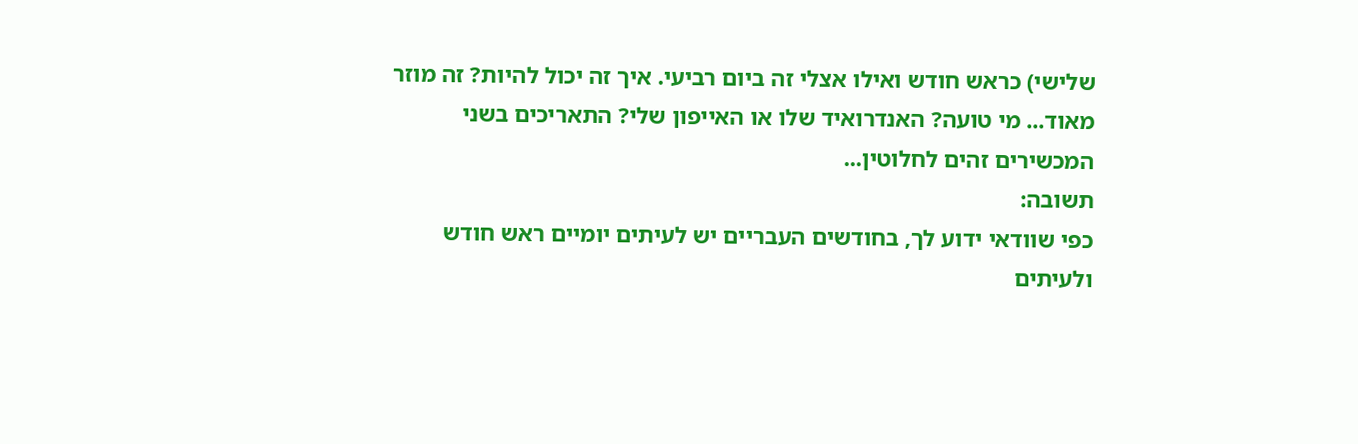שלישי) כראש חודש ואילו אצלי זה ביום רביעי. איך זה יכול להיות? זה מוזר מאוד... מי טועה? האנדרואיד שלו או האייפון שלי? התאריכים בשני המכשירים זהים לחלוטין...
תשובה:
כפי שוודאי ידוע לך, בחודשים העבריים יש לעיתים יומיים ראש חודש ולעיתים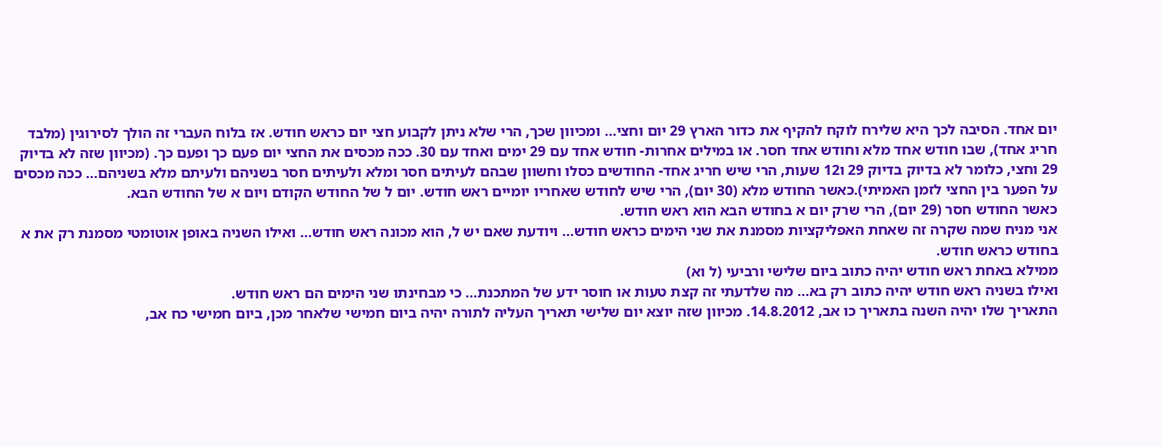יום אחד. הסיבה לכך היא שלירח לוקח להקיף את כדור הארץ 29 יום וחצי... ומכיוון שכך, הרי שלא ניתן לקבוע חצי יום כראש חודש. אז בלוח העברי זה הולך לסירוגין (מלבד חריג אחד), שבו חודש אחד מלא וחודש אחד חסר. או במילים אחרות- חודש אחד עם 29 ימים ואחד עם 30. ככה מכסים את החצי יום פעם כך ופעם כך. (מכיוון שזה לא בדיוק 29 וחצי, כלומר לא בדיוק בדיוק 29 ו12 שעות, הרי שיש חריג אחד- החודשים כסלו וחשוון שבהם לעיתים חסר ומלא ולעיתים חסר בשניהם ולעיתם מלא בשניהם... ככה מכסים על הפער בין החצי לזמן האמיתי).כאשר החודש מלא (30 יום), הרי שיש לחודש שאחריו יומיים ראש חודש. יום ל של החודש הקודם ויום א של החודש הבא.
כאשר החודש חסר (29 יום), הרי שרק יום א בחודש הבא הוא ראש חודש.
אני מניח שמה שקרה זה שאחת האפליקציות מסמנת את שני הימים כראש חודש... ויודעת שאם יש ל, הוא מכונה ראש חודש... ואילו השניה באופן אוטומטי מסמנת רק את א בחודש כראש חודש.
ממילא באחת ראש חודש יהיה כתוב ביום שלישי ורביעי (ל וא)
ואילו בשניה ראש חודש יהיה כתוב רק בא... מה שלדעתי זה קצת טעות או חוסר ידע של המתכנת... כי מבחינתו שני הימים הם ראש חודש.
התאריך שלו יהיה השנה בתאריך כו אב, 14.8.2012. מכיוון שזה יוצא יום שלישי תאריך העליה לתורה יהיה ביום חמישי שלאחר מכן, ביום חמישי כח אב,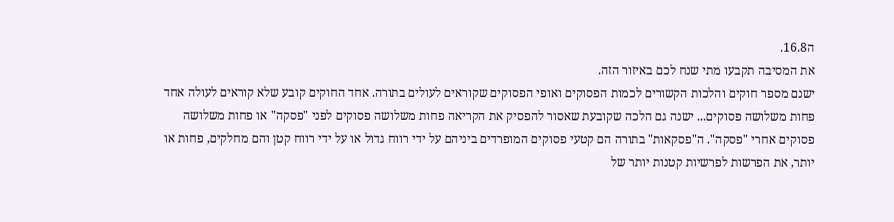ה16.8.
את המסיבה תקבעו מתי שנח לכם באיזור הזה.
ישנם מספר חוקים והלכות הקשורים לכמות הפסוקים ואופי הפסוקים שקוראים לעולים בתורה. אחד החוקים קובע שלא קוראים לעולה אחד פחות משלושה פסוקים... ישנה גם הלכה שקובעת שאסור להפסיק את הקריאה פחות משלושה פסוקים לפני "פסקה" או פחות משלושה פסוקים אחרי "פסקה". ה"פסקאות" בתורה הם קטעי פסוקים המופרדים ביניהם על ידי רווח גדול או על ידי רווח קטן והם מחלקים, פחות או יותר, את הפרשות לפרשיות קטנות יותר של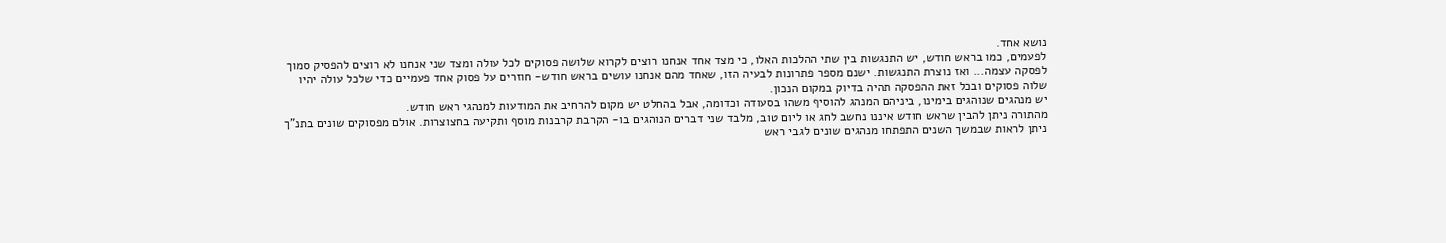נושא אחד.
לפעמים, כמו בראש חודש, יש התנגשות בין שתי ההלכות האלו, כי מצד אחד אנחנו רוצים לקרוא שלושה פסוקים לכל עולה ומצד שני אנחנו לא רוצים להפסיק סמוך לפסקה עצמה... ואז נוצרת התנגשות. ישנם מספר פתרונות לבעיה הזו, שאחד מהם אנחנו עושים בראש חודש- חוזרים על פסוק אחד פעמיים כדי שלכל עולה יהיו שלוה פסוקים ובכל זאת ההפסקה תהיה בדיוק במקום הנכון.
יש מנהגים שנוהגים בימינו, ביניהם המנהג להוסיף משהו בסעודה וכדומה, אבל בהחלט יש מקום להרחיב את המודעות למנהגי ראש חודש.
מהתורה ניתן להבין שראש חודש איננו נחשב לחג או ליום טוב, מלבד שני דברים הנוהגים בו- הקרבת קרבנות מוסף ותקיעה בחצוצרות. אולם מפסוקים שונים בתנ"ך ניתן לראות שבמשך השנים התפתחו מנהגים שונים לגבי ראש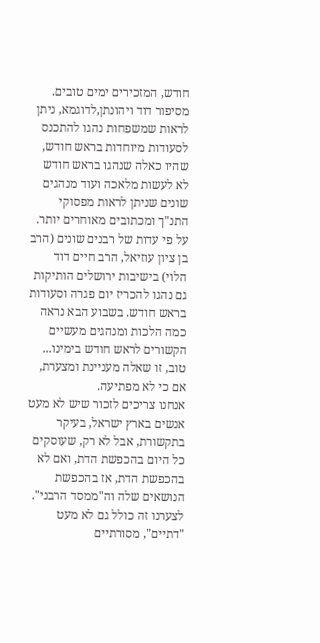חודש, המזכירים ימים טובים. מסיפור דוד ויהונתן,לדוגמא, ניתן לראות שמשפחות נהגו להתכנס לסעודות מיוחדות בראש חודש, שהיו כאלה שנהגו בראש חודש לא לעשות מלאכה ועוד מנהגים שונים שניתן לראות מפסוקי התנ"ך ומכתובים מאוחרים יותר. על פי עדות של רבנים שונים (הרב בן ציון עוזיאל, הרב חיים דוד הלוי) בישיבות ירושלים הותיקות גם נהגו להכריז יום פגרה וסעודות בראש חודש. בשבוע הבא נראה כמה הלכות ומנהגים מעשיים הקשורים לראש חודש בימינו...
טוב, זו שאלה מעניינת ומצערת, אם כי לא מפתיעה.
אנחנו צריכים לזכור שיש לא מעט אנשים בארץ ישראל, בעיקר בתקשורת, אבל לא רק, שעוסקים כל היום בהכפשת הדת, ואם לא בהכפשת הדת, אז בהכפשת הנושאים שלה וה"ממסד הרבני". לצערנו זה כולל גם לא מעט "דתיים", מסורתיים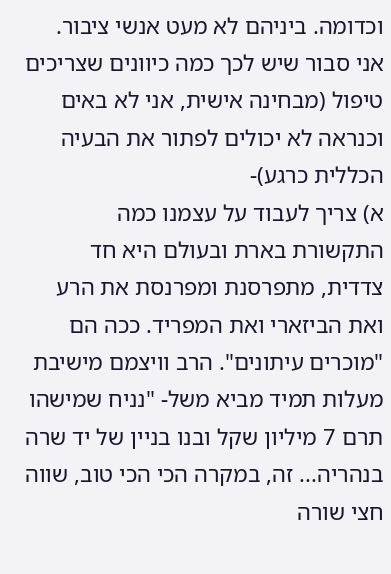וכדומה. ביניהם לא מעט אנשי ציבור.
אני סבור שיש לכך כמה כיוונים שצריכים טיפול (מבחינה אישית, אני לא באים וכנראה לא יכולים לפתור את הבעיה הכללית כרגע)-
א) צריך לעבוד על עצמנו כמה התקשורת בארת ובעולם היא חד צדדית, מתפרסנת ומפרנסת את הרע ואת הביזארי ואת המפריד. ככה הם "מוכרים עיתונים". הרב וויצמם מישיבת מעלות תמיד מביא משל- "נניח שמישהו תרם 7 מיליון שקל ובנו בניין של יד שרה בנהריה... זה, במקרה הכי הכי טוב, שווה חצי שורה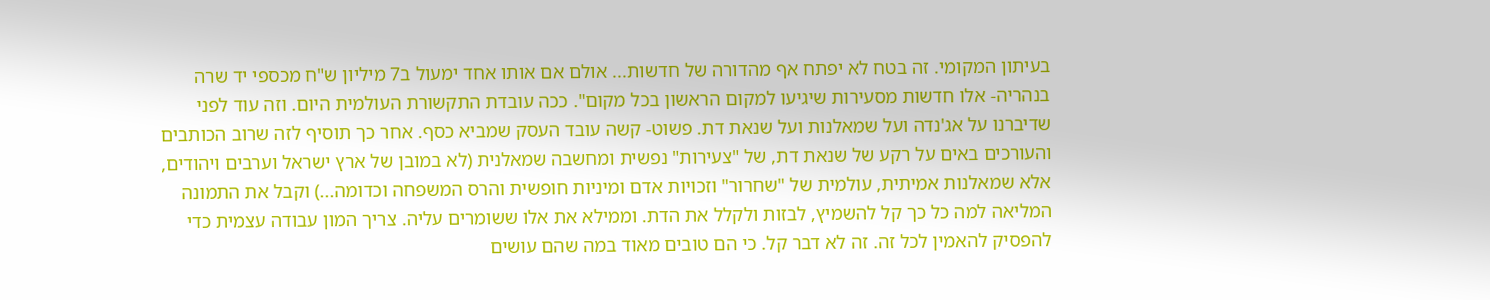בעיתון המקומי. זה בטח לא יפתח אף מהדורה של חדשות... אולם אם אותו אחד ימעול ב7 מיליון ש"ח מכספי יד שרה בנהריה- אלו חדשות מסעירות שיגיעו למקום הראשון בכל מקום". ככה עובדת התקשורת העולמית היום. וזה עוד לפני שדיברנו על אג'נדה ועל שמאלנות ועל שנאת דת. פשוט- קשה עובד העסק שמביא כסף. אחר כך תוסיף לזה שרוב הכותבים והעורכים באים על רקע של שנאת דת, של "צעירות" נפשית ומחשבה שמאלנית (לא במובן של ארץ ישראל וערבים ויהודים, אלא שמאלנות אמיתית, עולמית של "שחרור" וזכויות אדם ומיניות חופשית והרס המשפחה וכדומה...) וקבל את התמונה המליאה למה כל כך קל להשמיץ, לבזות ולקלל את הדת. וממילא את אלו ששומרים עליה. צריך המון עבודה עצמית כדי להפסיק להאמין לכל זה. זה לא דבר קל. כי הם טובים מאוד במה שהם עושים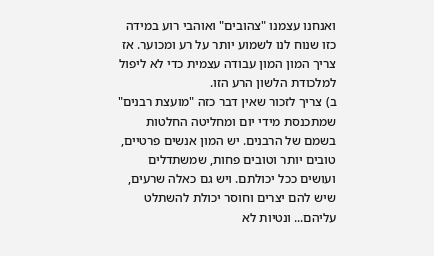ואנחנו עצמנו "צהובים" ואוהבי רוע במידה כזו שנוח לנו לשמוע יותר על רע ומכוער. אז צריך המון המון עבודה עצמית כדי לא ליפול למלכודת הלשון הרע הזו.
ב) צריך לזכור שאין דבר כזה "מועצת רבנים" שמתכנסת מידי יום ומחליטה החלטות בשמם של הרבנים. יש המון אנשים פרטיים, טובים יותר וטובים פחות, שמשתדלים ועושים ככל יכולתם. ויש גם כאלה שרעים, שיש להם יצרים וחוסר יכולת להשתלט עליהם... ונטיות לא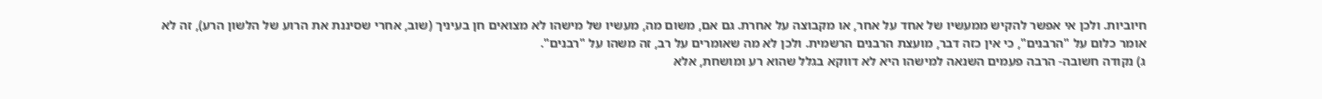חיוביות. ולכן אי אפשר להקיש ממעשיו של אחד על אחר, או מקבוצה על אחרת. גם אם, משום מה, מעשיו של מישהו לא מצואים חן בעיניך (שוב, אחרי שסיננת את הרוע של הלשון הרע), זה לא אומר כלום על "הרבנים", כי אין כזה דבר, מועצת הרבנים הרשמית. ולכן לא מה שאומרים על רב, זה משהו על "רבנים".
ג) נקודה חשובה- הרבה פעמים השנאה למישהו היא לא דווקא בגלל שהוא רע ומושחת, אלא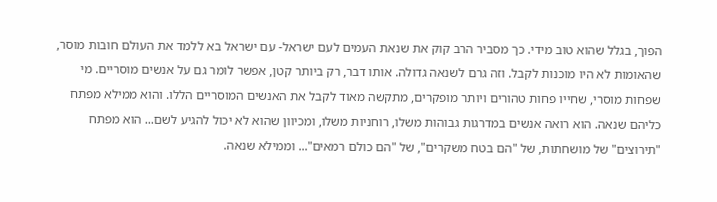הפוך, בגלל שהוא טוב מידי. כך מסביר הרב קוק את שנאת העמים לעם ישראל- עם ישראל בא ללמד את העולם חובות מוסר, שהאומות לא היו מוכנות לקבל. וזה גרם לשנאה גדולה. אותו דבר, רק ביותר קטן, אפשר לומר גם על אנשים מוסריים. מי שפחות מוסרי, שחייו פחות טהורים ויותר מופקרים, מתקשה מאוד לקבל את האנשים המוסריים הללו. והוא ממילא מפתח כליהם שנאה. הוא רואה אנשים במדרגות גבוהות משלו, רוחניות משלו, ומכיוון שהוא לא יכול להגיע לשם... הוא מפתח "תירוצים" של מושחתות, של "הם בטח משקרים", של "הם כולם רמאים"... וממילא שנאה.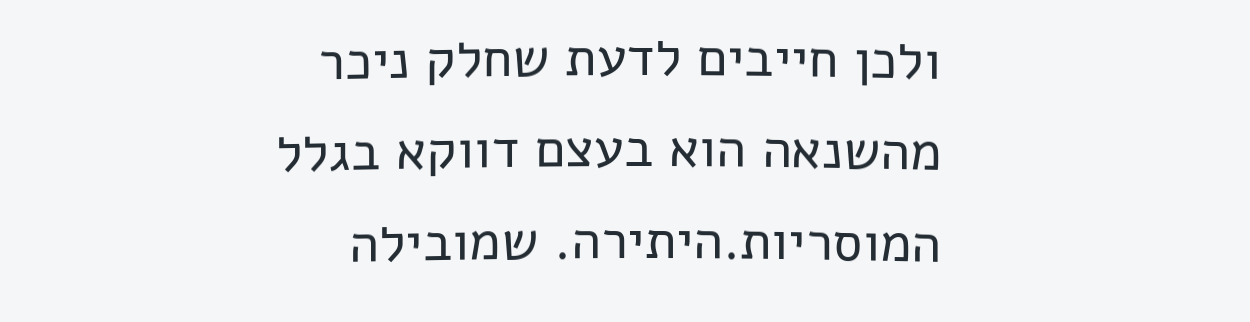ולכן חייבים לדעת שחלק ניכר מהשנאה הוא בעצם דווקא בגלל המוסריות.היתירה. שמובילה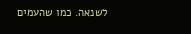לשנאה. כמו שהעמים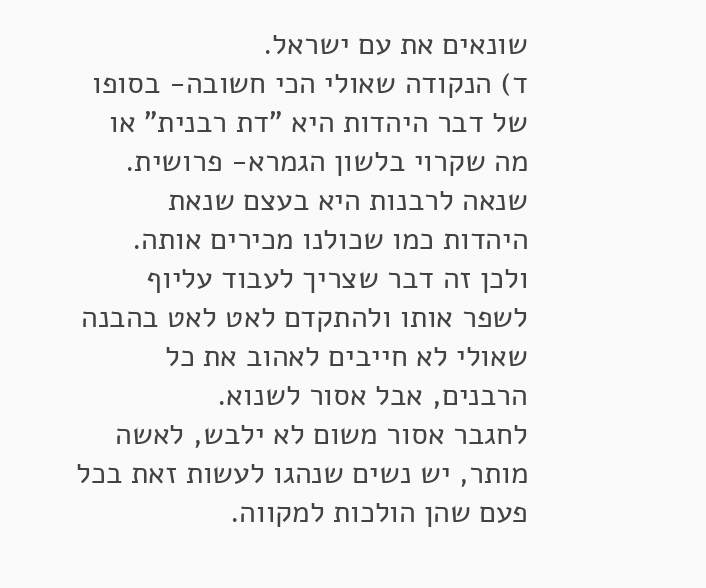שונאים את עם ישראל.
ד) הנקודה שאולי הכי חשובה- בסופו של דבר היהדות היא "דת רבנית" או מה שקרוי בלשון הגמרא- פרושית. שנאה לרבנות היא בעצם שנאת היהדות כמו שכולנו מכירים אותה. ולכן זה דבר שצריך לעבוד עליוף לשפר אותו ולהתקדם לאט לאט בהבנה שאולי לא חייבים לאהוב את כל הרבנים, אבל אסור לשנוא.
לחגבר אסור משום לא ילבש, לאשה מותר, יש נשים שנהגו לעשות זאת בכל פעם שהן הולכות למקווה.